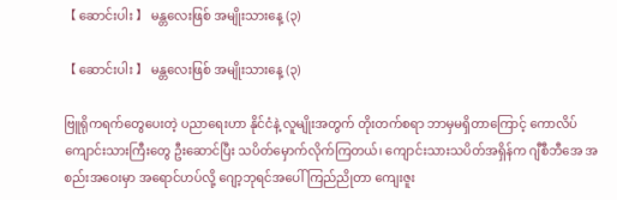【 ဆောင်းပါး 】 မန္တလေးဖြစ် အမျိုးသားနေ့ (၃)

【 ဆောင်းပါး 】 မန္တလေးဖြစ် အမျိုးသားနေ့ (၃)

ဗြူရိုကရက်တွေပေးတဲ့ ပညာရေးဟာ နိုင်ငံနဲ့ လူမျိုးအတွက် တိုးတက်စရာ ဘာမှမရှိတာကြောင့် ကောလိပ်ကျောင်းသားကြီးတွေ ဦးဆောင်ပြီး သပိတ်မှောက်လိုက်ကြတယ်၊ ကျောင်းသားသပိတ်အရှိန်က ဂျီစီဘီအေ အစည်းအဝေးမှာ အရောင်ဟပ်လို့ ဂျော့ဘုရင်အပေါ် ကြည်ညိုတာ ကျေးဇူး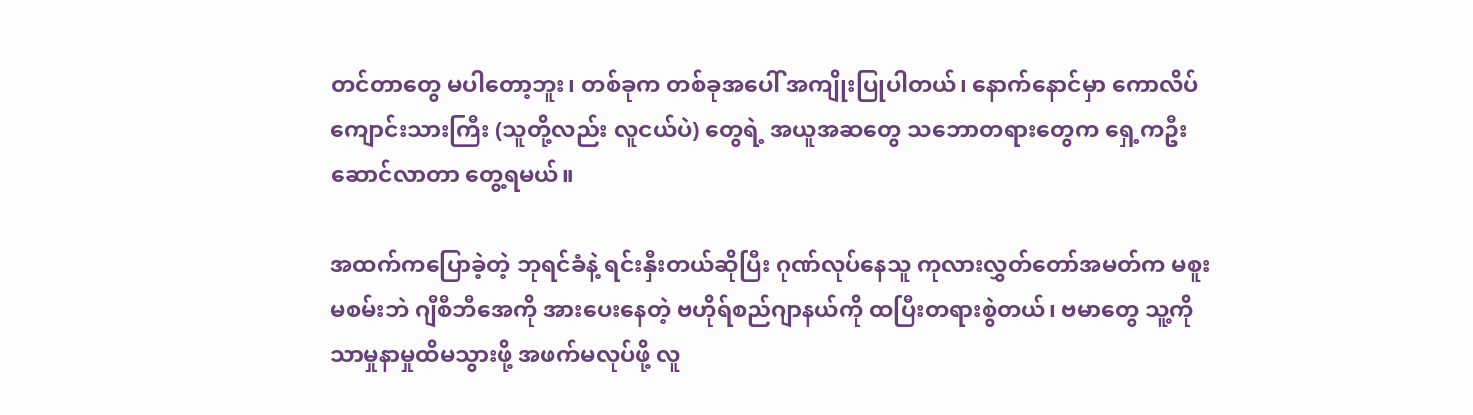တင်တာတွေ မပါတော့ဘူး၊ တစ်ခုက တစ်ခုအပေါ် အကျိုးပြုပါတယ်၊ နောက်နောင်မှာ ကောလိပ်ကျောင်းသားကြီး (သူတို့လည်း လူငယ်ပဲ) တွေရဲ့ အယူအဆတွေ သဘောတရားတွေက ရှေ့ကဦးဆောင်လာတာ တွေ့ရမယ်။

အထက်ကပြောခဲ့တဲ့ ဘုရင်ခံနဲ့ ရင်းနှီးတယ်ဆိုပြီး ဂုဏ်လုပ်နေသူ ကုလားလွှတ်တော်အမတ်က မစူးမစမ်းဘဲ ဂျီစီဘီအေကို အားပေးနေတဲ့ ဗဟိုရ်စည်ဂျာနယ်ကို ထပြီးတရားစွဲတယ်၊ ဗမာတွေ သူ့ကို သာမှုနာမှုထိမသွားဖို့ အဖက်မလုပ်ဖို့ လူ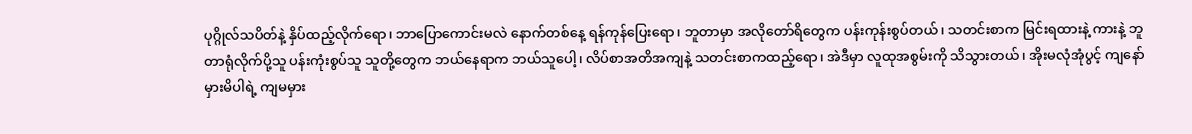ပုဂ္ဂိုလ်သပိတ်နဲ့ နှိပ်ထည့်လိုက်ရော၊ ဘာပြောကောင်းမလဲ နောက်တစ်နေ့ ရန်ကုန်ပြေးရော၊ ဘူတာမှာ အလိုတော်ရိတွေက ပန်းကုန်းစွပ်တယ်၊ သတင်းစာက မြင်းရထားနဲ့ ကားနဲ့ ဘူတာရုံလိုက်ပို့သူ ပန်းကုံးစွပ်သူ သူတို့တွေက ဘယ်နေရာက ဘယ်သူပေါ့၊ လိပ်စာအတိအကျနဲ့ သတင်းစာကထည့်ရော၊ အဲဒီမှာ လူထုအစွမ်းကို သိသွားတယ်၊ အိုးမလုံအုံပွင့် ကျနော်မှားမိပါရဲ့ ကျမမှား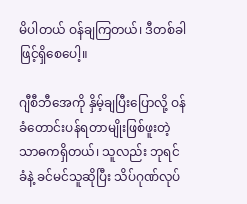မိပါတယ် ဝန်ချကြတယ်၊ ဒီတစ်ခါဖြင့်ရှိစေပေါ့။

ဂျီစီဘီအေကို နှိမ့်ချပြီးပြောလို့ ဝန်ခံတောင်းပန်ရတာမျိုးဖြစ်ဖူးတဲ့ သာဓကရှိတယ်၊ သူလည်း ဘုရင်ခံနဲ့ ခင်မင်သူဆိုပြီး သိပ်ဂုဏ်လုပ်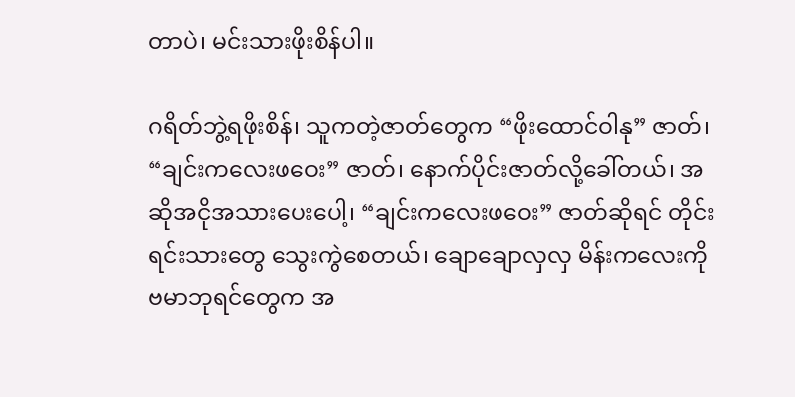တာပဲ၊ မင်းသားဖိုးစိန်ပါ။

ဂရိတ်ဘွဲ့ရဖိုးစိန်၊ သူကတဲ့ဇာတ်တွေက “ဖိုးထောင်ဝါနု” ဇာတ်၊ “ချင်းကလေးဖဝေး” ဇာတ်၊ နောက်ပိုင်းဇာတ်လို့ခေါ်တယ်၊ အဆိုအငိုအသားပေးပေါ့၊ “ချင်းကလေးဖဝေး” ဇာတ်ဆိုရင် တိုင်းရင်းသားတွေ သွေးကွဲစေတယ်၊ ချောချောလှလှ မိန်းကလေးကို ဗမာဘုရင်တွေက အ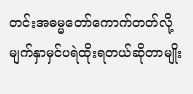တင်းအဓမ္မတော်ကောက်တတ်လို့ မျက်နှာမှင်ပရဲထိုးရတယ်ဆိုတာမျိုး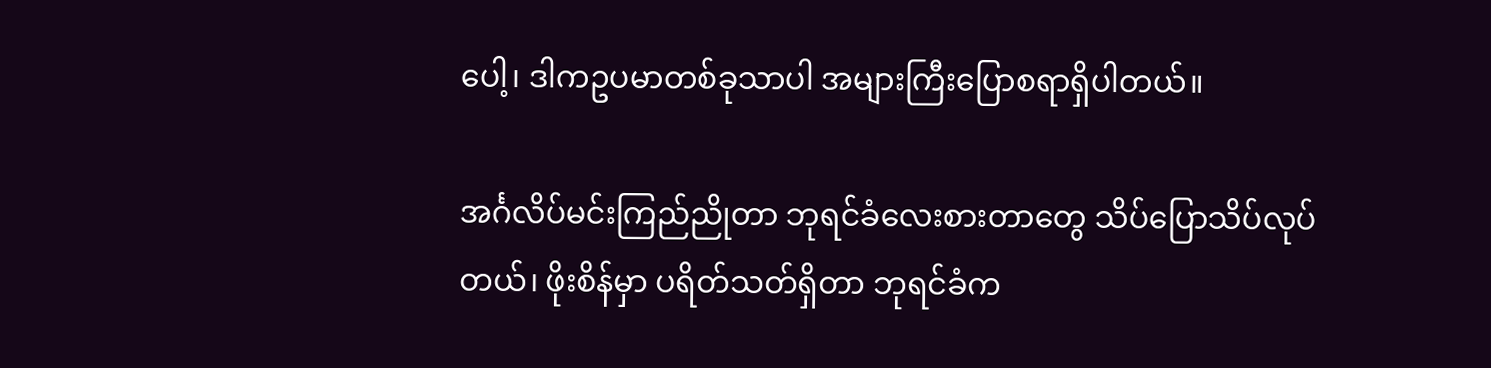ပေါ့၊ ဒါကဥပမာတစ်ခုသာပါ အများကြီးပြောစရာရှိပါတယ်။

အင်္ဂလိပ်မင်းကြည်ညိုတာ ဘုရင်ခံလေးစားတာတွေ သိပ်ပြောသိပ်လုပ်တယ်၊ ဖိုးစိန်မှာ ပရိတ်သတ်ရှိတာ ဘုရင်ခံက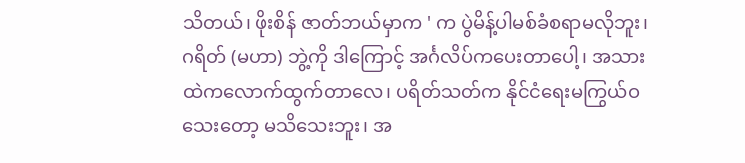သိတယ်၊ ဖိုးစိန် ဇာတ်ဘယ်မှာက ' က ပွဲမိန့်ပါမစ်ခံစရာမလိုဘူး၊ ဂရိတ် (မဟာ) ဘွဲ့ကို ဒါကြောင့် အင်္ဂလိပ်ကပေးတာပေါ့၊ အသားထဲကလောက်ထွက်တာလေ၊ ပရိတ်သတ်က နိုင်ငံရေးမကြွယ်ဝသေးတော့ မသိသေးဘူး၊ အ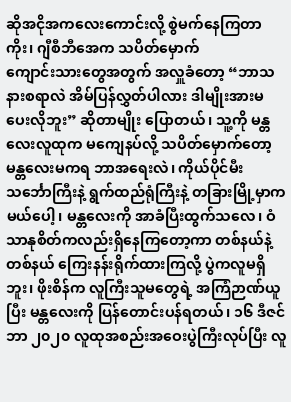ဆိုအငိုအကလေးကောင်းလို့ စွဲမက်နေကြတာကိုး၊ ဂျီစီဘီအေက သပိတ်မှောက်
ကျောင်းသားတွေအတွက် အလှူခံတော့ “ဘာသနားစရာလဲ အိမ်ပြန်လွှတ်ပါလား ဒါမျိုးအားမပေးလိုဘူး” ဆိုတာမျိုး ပြောတယ်၊ သူ့ကို မန္တလေးလူထုက မကျေနပ်လို့ သပိတ်မှောက်တော့ မန္တလေးမကရ ဘာအရေးလဲ၊ ကိုယ်ပိုင်မီးသင်္ဘောကြီးနဲ့ ရွက်ထည်ရုံကြီးနဲ့ တခြားမြို့မှာကမယ်ပေါ့၊ မန္တလေးကို အာခံပြီးထွက်သလေ၊ ဝံသာနုစိတ်ကလည်းရှိနေကြတော့ကာ တစ်နယ်နဲ့ တစ်နယ် ကြေးနန်းရိုက်ထားကြလို့ ပွဲကလူမရှိဘူး၊ ဖိုးစိန်က လူကြီးသူမတွေရဲ့ အကြံဉာဏ်ယူပြီး မန္တလေးကို ပြန်တောင်းပန်ရတယ်၊ ၁၆ ဒီဇင်ဘာ ၂၀၂၀ လူထုအစည်းအဝေးပွဲကြီးလုပ်ပြီး လူ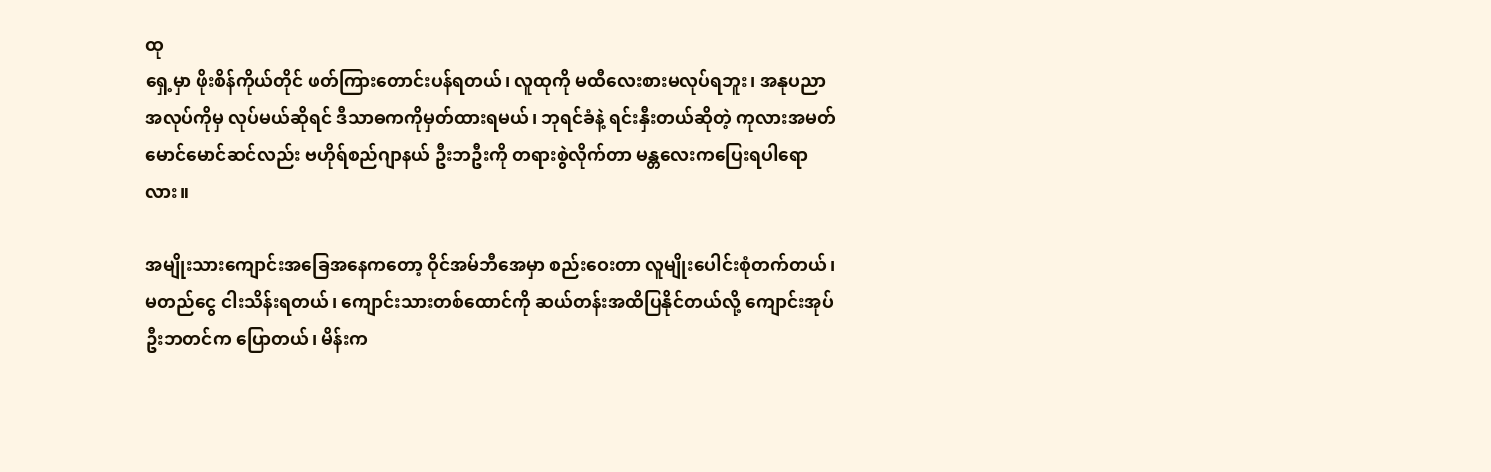ထု
ရှေ့မှာ ဖိုးစိန်ကိုယ်တိုင် ဖတ်ကြားတောင်းပန်ရတယ်၊ လူထုကို မထီလေးစားမလုပ်ရဘူး၊ အနုပညာအလုပ်ကိုမှ လုပ်မယ်ဆိုရင် ဒီသာဓကကိုမှတ်ထားရမယ်၊ ဘုရင်ခံနဲ့ ရင်းနှီးတယ်ဆိုတဲ့ ကုလားအမတ် မောင်မောင်ဆင်လည်း ဗဟိုရ်စည်ဂျာနယ် ဦးဘဦးကို တရားစွဲလိုက်တာ မန္တလေးကပြေးရပါရောလား။

အမျိုးသားကျောင်းအခြေအနေကတော့ ဝိုင်အမ်ဘီအေမှာ စည်းဝေးတာ လူမျိုးပေါင်းစုံတက်တယ်၊ မတည်ငွေ ငါးသိန်းရတယ်၊ ကျောင်းသားတစ်ထောင်ကို ဆယ်တန်းအထိပြနိုင်တယ်လို့ ကျောင်းအုပ် ဦးဘတင်က ပြောတယ်၊ မိန်းက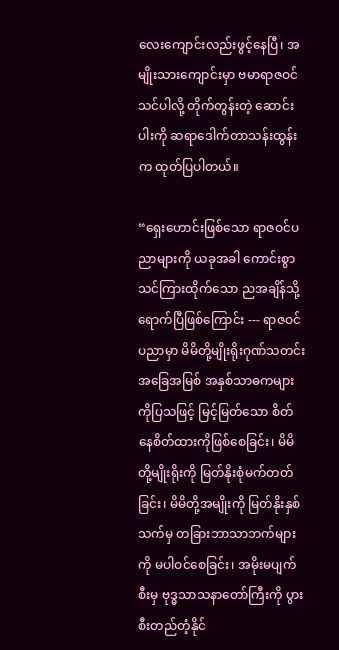လေးကျောင်းလည်းဖွင့်နေပြီ၊ အမျိုးသားကျောင်းမှာ ဗမာရာဇဝင်သင်ပါလို့ တိုက်တွန်းတဲ့ ဆောင်းပါးကို ဆရာဒေါက်တာသန်းထွန်းက ထုတ်ပြပါတယ်။

“ရှေးဟောင်းဖြစ်သော ရာဇဝင်ပညာများကို ယခုအခါ ကောင်းစွာသင်ကြားထိုက်သော ညအချိန်သို့ ရောက်ပြီဖြစ်ကြောင်း --- ရာဇဝင်ပညာမှာ မိမိတို့မျိုးရိုးဂုဏ်သတင်း အခြေအမြစ် အနှစ်သာဓကများကိုပြသဖြင့် မြင့်မြတ်သော စိတ်နေစိတ်ထားကိုဖြစ်စေခြင်း၊ မိမိတို့မျိုးရိုးကို မြတ်နိုးစုံမက်တတ်ခြင်း၊ မိမိတို့အမျိုးကို မြတ်နိုးနှစ်သက်မှ တခြားဘာသာဘက်များကို မပါဝင်စေခြင်း၊ အမိုးမပျက်စီးမှ ဗုဒ္ဓသာသနာတော်ကြီးကို ပွားစီးတည်တံ့နိုင်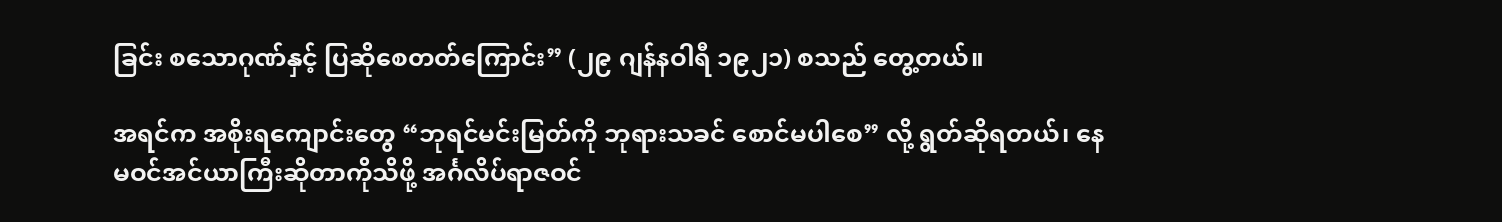ခြင်း စသောဂုဏ်နှင့် ပြဆိုစေတတ်ကြောင်း” (၂၉ ဂျန်နဝါရီ ၁၉၂၁) စသည် တွေ့တယ်။

အရင်က အစိုးရကျောင်းတွေ “ဘုရင်မင်းမြတ်ကို ဘုရားသခင် စောင်မပါစေ” လို့ ရွတ်ဆိုရတယ်၊ နေမဝင်အင်ယာကြီးဆိုတာကိုသိဖို့ အင်္ဂလိပ်ရာဇဝင်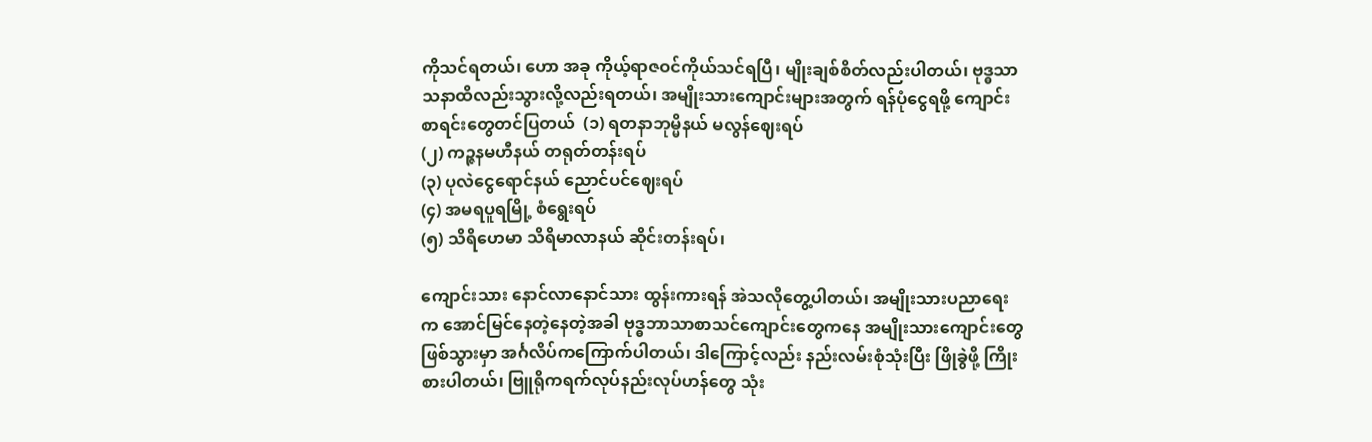ကိုသင်ရတယ်၊ ဟော အခု ကိုယ့်ရာဇဝင်ကိုယ်သင်ရပြီ၊ မျိုးချစ်စိတ်လည်းပါတယ်၊ ဗုဒ္ဓသာသနာထိလည်းသွားလို့လည်းရတယ်၊ အမျိုးသားကျောင်းများအတွက် ရန်ပုံငွေရဖို့ ကျောင်းစာရင်းတွေတင်ပြတယ်  (၁) ရတနာဘုမ္မိနယ် မလွန်ဈေးရပ်
(၂) ကဉ္ဇနမဟီနယ် တရုတ်တန်းရပ်
(၃) ပုလဲငွေရောင်နယ် ညောင်ပင်ဈေးရပ်
(၄) အမရပူရမြို့ စံရွေးရပ်
(၅) သိရိဟေမာ သိရိမာလာနယ် ဆိုင်းတန်းရပ်၊

ကျောင်းသား နောင်လာနောင်သား ထွန်းကားရန် အဲသလိုတွေ့ပါတယ်၊ အမျိုးသားပညာရေးက အောင်မြင်နေတဲ့နေတဲ့အခါ ဗုဒ္ဓဘာသာစာသင်ကျောင်းတွေကနေ အမျိုးသားကျောင်းတွေဖြစ်သွားမှာ အင်္ဂလိပ်ကကြောက်ပါတယ်၊ ဒါကြောင့်လည်း နည်းလမ်းစုံသုံးပြီး ဖြိုခွဲဖို့ ကြိုးစားပါတယ်၊ ဗြူရိုကရက်လုပ်နည်းလုပ်ဟန်တွေ သုံး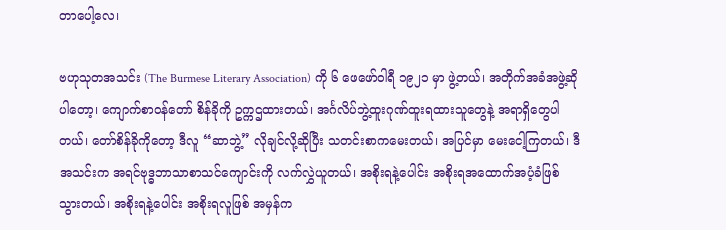တာပေါ့လေ၊

ဗဟုသုတအသင်း (The Burmese Literary Association) ကို ၆ ဖေဖော်ဝါရီ ၁၉၂၁ မှာ ဖွဲ့တယ်၊ အတိုက်အခံအဖွဲ့ဆိုပါတော့၊ ကျောက်စာဝန်တော် စိန်ခိုကို ဥက္ကဌထားတယ်၊ အင်္ဂလိပ်ဘွဲ့ထူးဂုဏ်ထူးရထားသူတွေနဲ့ အရာရှိတွေပါတယ်၊ တော်စိန်ခိုကိုတော့ ဒီလူ “ဆာဘွဲ့” လိုချင်လို့ဆိုပြီး သတင်းစာကမေးတယ်၊ အပြင်မှာ မေးငေါ့ကြတယ်၊ ဒီအသင်းက အရင်ဗုဒ္ဓဘာသာစာသင်ကျောင်းကို လက်လွှဲယူတယ်၊ အစိုးရနဲ့ပေါင်း အစိုးရအထောက်အပံ့ခံဖြစ်သွားတယ်၊ အစိုးရနဲ့ပေါင်း အစိုးရလူဖြစ် အမှန်က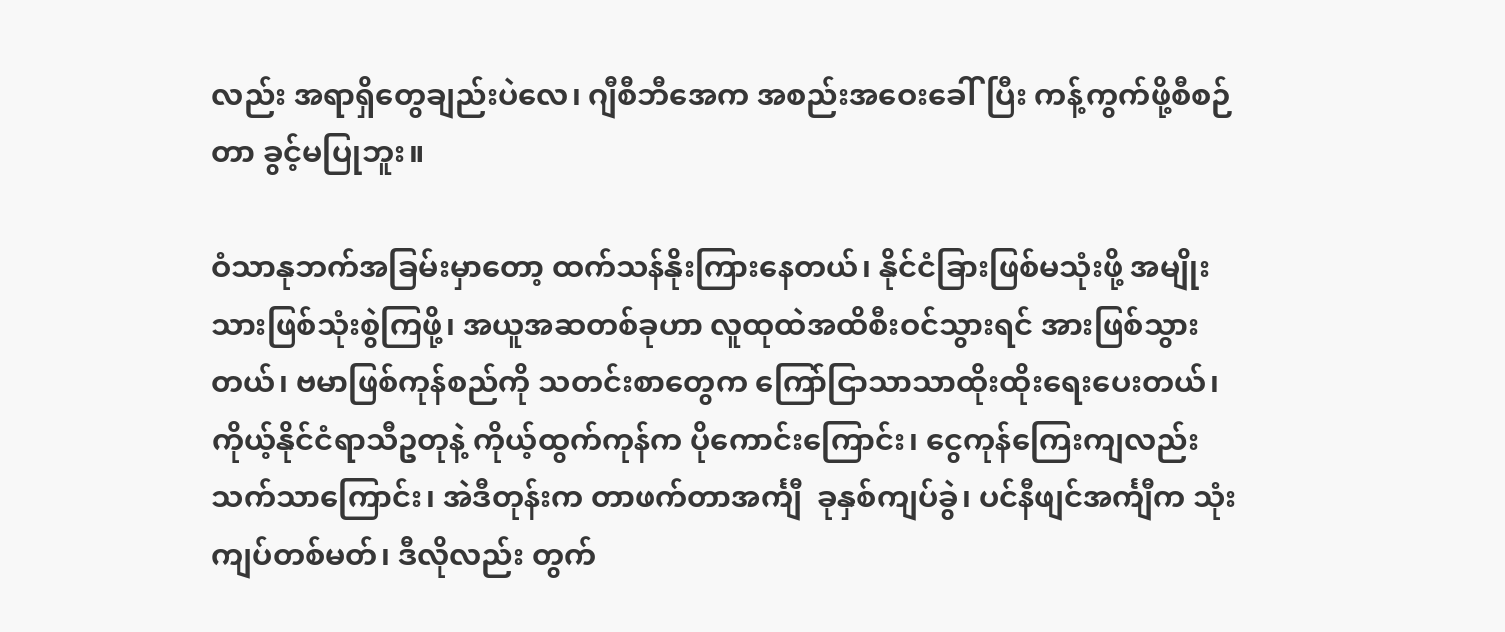လည်း အရာရှိတွေချည်းပဲလေ၊ ဂျီစီဘီအေက အစည်းအဝေးခေါ်ပြီး ကန့်ကွက်ဖို့စီစဉ်တာ ခွင့်မပြုဘူး။

ဝံသာနုဘက်အခြမ်းမှာတော့ ထက်သန်နိုးကြားနေတယ်၊ နိုင်ငံခြားဖြစ်မသုံးဖို့ အမျိုးသားဖြစ်သုံးစွဲကြဖို့၊ အယူအဆတစ်ခုဟာ လူထုထဲအထိစီးဝင်သွားရင် အားဖြစ်သွားတယ်၊ ဗမာဖြစ်ကုန်စည်ကို သတင်းစာတွေက ကြော်ငြာသာသာထိုးထိုးရေးပေးတယ်၊ကိုယ့်နိုင်ငံရာသီဥတုနဲ့ ကိုယ့်ထွက်ကုန်က ပိုကောင်းကြောင်း၊ ငွေကုန်ကြေးကျလည်းသက်သာကြောင်း၊ အဲဒီတုန်းက တာဖက်တာအင်္ကျီ  ခုနှစ်ကျပ်ခွဲ၊ ပင်နီဖျင်အင်္ကျီက သုံးကျပ်တစ်မတ်၊ ဒီလိုလည်း တွက်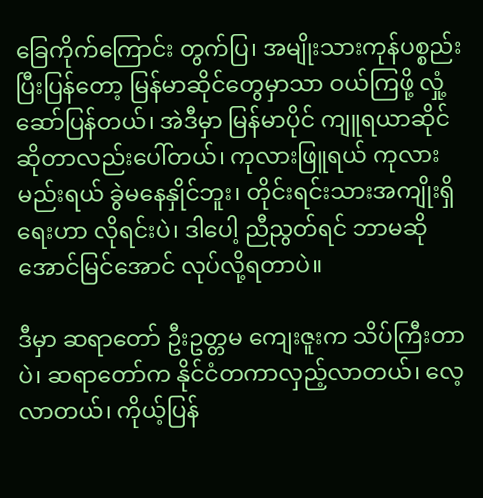ခြေကိုက်ကြောင်း တွက်ပြ၊ အမျိုးသားကုန်ပစ္စည်းပြီးပြန်တော့ မြန်မာဆိုင်တွေမှာသာ ဝယ်ကြဖို့ လှုံ့ဆော်ပြန်တယ်၊ အဲဒီမှာ မြန်မာပိုင် ကျူရယာဆိုင်ဆိုတာလည်းပေါ်တယ်၊ ကုလားဖြူရယ် ကုလားမည်းရယ် ခွဲမနေနှိုင်ဘူး၊ တိုင်းရင်းသားအကျိုးရှိရေးဟာ လိုရင်းပဲ၊ ဒါပေါ့ ညီညွတ်ရင် ဘာမဆိုအောင်မြင်အောင် လုပ်လို့ရတာပဲ။

ဒီမှာ ဆရာတော် ဦးဥတ္တမ ကျေးဇူးက သိပ်ကြီးတာပဲ၊ ဆရာတော်က နိုင်ငံတကာလှည့်လာတယ်၊ လေ့လာတယ်၊ ကိုယ့်ပြန်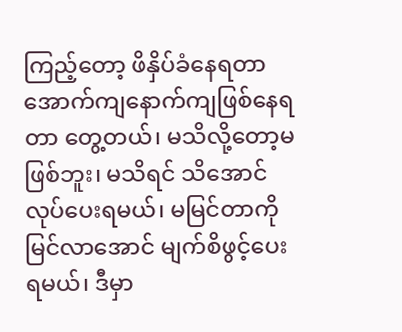ကြည့်တော့ ဖိနှိပ်ခံနေရတာ အောက်ကျနောက်ကျဖြစ်နေရတာ တွေ့တယ်၊ မသိလို့တော့မဖြစ်ဘူး၊ မသိရင် သိအောင်လုပ်ပေးရမယ်၊ မမြင်တာကို မြင်လာအောင် မျက်စိဖွင့်ပေးရမယ်၊ ဒီမှာ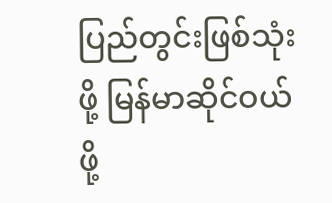ပြည်တွင်းဖြစ်သုံးဖို့ မြန်မာဆိုင်ဝယ်ဖို့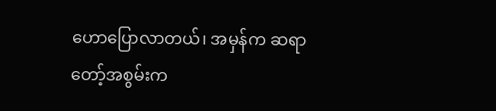ဟောပြောလာတယ်၊ အမှန်က ဆရာတော့်အစွမ်းက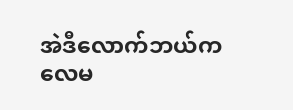အဲဒီလောက်ဘယ်ကလေမ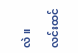လဲ။

လင်းထင်